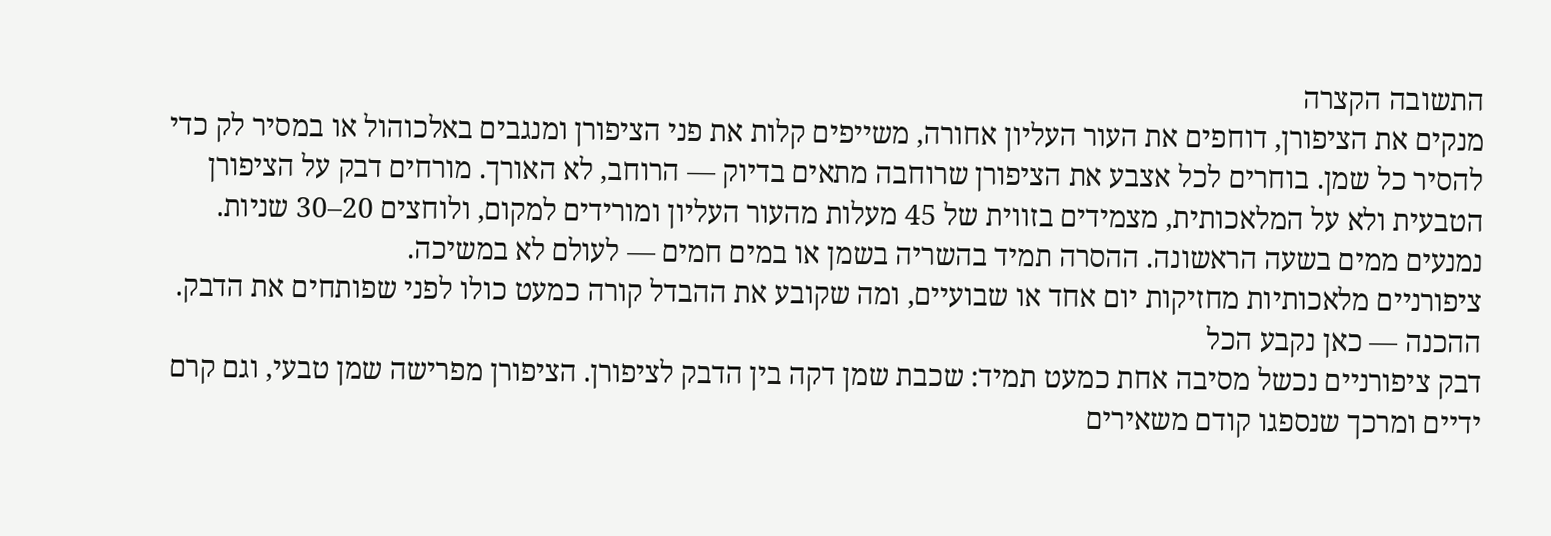התשובה הקצרה
מנקים את הציפורן, דוחפים את העור העליון אחורה, משייפים קלות את פני הציפורן ומנגבים באלכוהול או במסיר לק כדי להסיר כל שמן. בוחרים לכל אצבע את הציפורן שרוחבה מתאים בדיוק — הרוחב, לא האורך. מורחים דבק על הציפורן הטבעית ולא על המלאכותית, מצמידים בזווית של 45 מעלות מהעור העליון ומורידים למקום, ולוחצים 20–30 שניות. נמנעים ממים בשעה הראשונה. ההסרה תמיד בהשריה בשמן או במים חמים — לעולם לא במשיכה.
ציפורניים מלאכותיות מחזיקות יום אחד או שבועיים, ומה שקובע את ההבדל קורה כמעט כולו לפני שפותחים את הדבק.
ההכנה — כאן נקבע הכל
דבק ציפורניים נכשל מסיבה אחת כמעט תמיד: שכבת שמן דקה בין הדבק לציפורן. הציפורן מפרישה שמן טבעי, וגם קרם ידיים ומרכך שנספגו קודם משאירים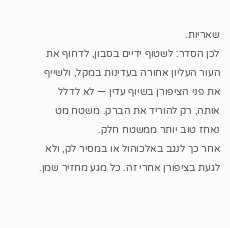שאריות.
לכן הסדר: לשטוף ידיים בסבון, לדחוף את העור העליון אחורה בעדינות במקל, ולשייף את פני הציפורן בשיוף עדין — לא לדלל אותה, רק להוריד את הברק. משטח מט נאחז טוב יותר ממשטח חלק.
אחר כך לנגב באלכוהול או במסיר לק, ולא לגעת בציפורן אחרי זה. כל מגע מחזיר שמן.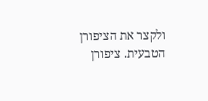ולקצר את הציפורן הטבעית. ציפורן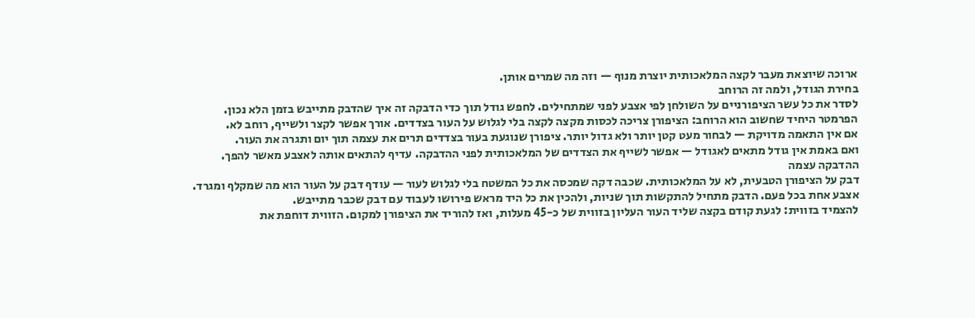ארוכה שיוצאת מעבר לקצה המלאכותית יוצרת מנוף — וזה מה שמרים אותן.
בחירת הגודל, ולמה זה הרוחב
לסדר את כל עשר הציפורניים על השולחן לפי אצבע לפני שמתחילים. לחפש גודל תוך כדי הדבקה זה איך שהדבק מתייבש בזמן הלא נכון.
הפרמטר היחיד שחשוב הוא הרוחב: הציפורן צריכה לכסות מקצה לקצה בלי לגלוש על העור בצדדים. אורך אפשר לקצר ולשייף, רוחב לא.
אם אין התאמה מדויקת — לבחור מעט קטן יותר ולא גדול יותר. ציפורן שנוגעת בעור בצדדים תרים את עצמה תוך יום ותגרה את העור.
ואם באמת אין גודל מתאים לאגודל — אפשר לשייף את הצדדים של המלאכותית לפני ההדבקה. עדיף להתאים אותה לאצבע מאשר להפך.
ההדבקה עצמה
דבק על הציפורן הטבעית, לא על המלאכותית. שכבה דקה שמכסה את כל המשטח בלי לגלוש לעור — עודף דבק על העור הוא מה שמקלף ומגרד.
אצבע אחת בכל פעם. הדבק מתחיל להתקשות תוך שניות, ולהכין את כל היד מראש פירושו לעבוד עם דבק שכבר מתייבש.
להצמיד בזווית: לגעת קודם בקצה שליד העור העליון בזווית של כ-45 מעלות, ואז להוריד את הציפורן למקום. הזווית דוחפת את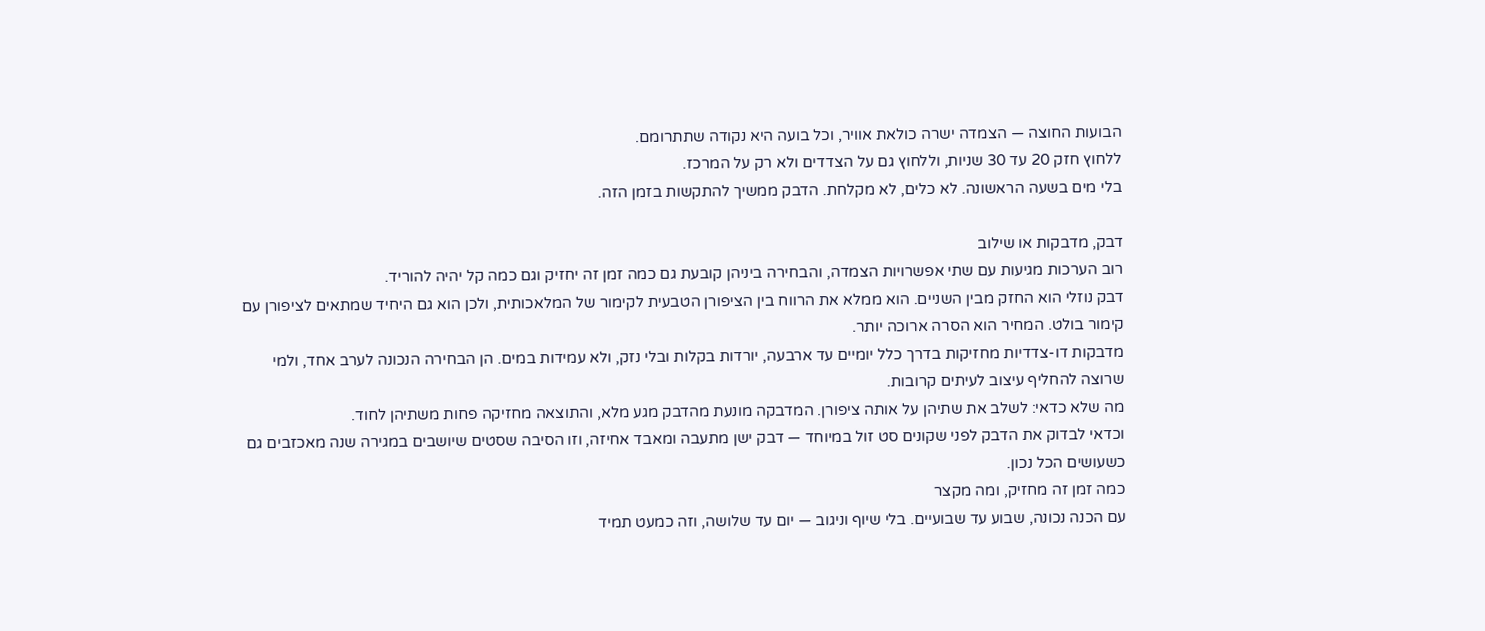הבועות החוצה — הצמדה ישרה כולאת אוויר, וכל בועה היא נקודה שתתרומם.
ללחוץ חזק 20 עד 30 שניות, וללחוץ גם על הצדדים ולא רק על המרכז.
בלי מים בשעה הראשונה. לא כלים, לא מקלחת. הדבק ממשיך להתקשות בזמן הזה.

דבק, מדבקות או שילוב
רוב הערכות מגיעות עם שתי אפשרויות הצמדה, והבחירה ביניהן קובעת גם כמה זמן זה יחזיק וגם כמה קל יהיה להוריד.
דבק נוזלי הוא החזק מבין השניים. הוא ממלא את הרווח בין הציפורן הטבעית לקימור של המלאכותית, ולכן הוא גם היחיד שמתאים לציפורן עם קימור בולט. המחיר הוא הסרה ארוכה יותר.
מדבקות דו-צדדיות מחזיקות בדרך כלל יומיים עד ארבעה, יורדות בקלות ובלי נזק, ולא עמידות במים. הן הבחירה הנכונה לערב אחד, ולמי שרוצה להחליף עיצוב לעיתים קרובות.
מה שלא כדאי: לשלב את שתיהן על אותה ציפורן. המדבקה מונעת מהדבק מגע מלא, והתוצאה מחזיקה פחות משתיהן לחוד.
וכדאי לבדוק את הדבק לפני שקונים סט זול במיוחד — דבק ישן מתעבה ומאבד אחיזה, וזו הסיבה שסטים שיושבים במגירה שנה מאכזבים גם כשעושים הכל נכון.
כמה זמן זה מחזיק, ומה מקצר
עם הכנה נכונה, שבוע עד שבועיים. בלי שיוף וניגוב — יום עד שלושה, וזה כמעט תמיד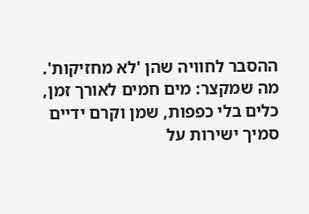ההסבר לחוויה שהן 'לא מחזיקות'.
מה שמקצר: מים חמים לאורך זמן, כלים בלי כפפות, שמן וקרם ידיים סמיך ישירות על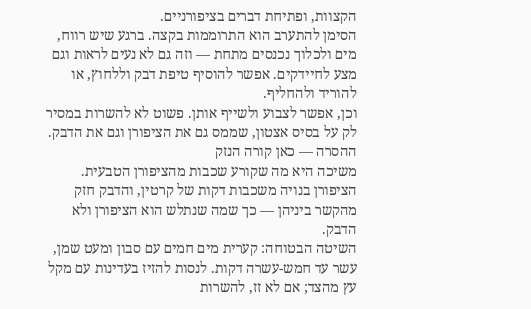הקצוות, ופתיחת דברים בציפורניים.
הסימן להתערב הוא התרוממות בקצה. ברגע שיש רווח, מים ולכלוך נכנסים מתחת — וזה גם לא נעים לראות וגם מצע לחיידקים. אפשר להוסיף טיפת דבק וללחוץ, או להוריד ולהחליף.
וכן, אפשר לצבוע ולשייף אותן. פשוט לא להשרות במסיר לק על בסיס אצטון, שממס גם את הציפורן וגם את הדבק.
ההסרה — כאן קורה הנזק
משיכה היא מה שקורע שכבות מהציפורן הטבעית. הציפורן בנויה משכבות דקות של קרטין, והדבק חזק מהקשר ביניהן — כך שמה שנתלש הוא הציפורן ולא הדבק.
השיטה הבטוחה: קערית מים חמים עם סבון ומעט שמן, עשר עד חמש-עשרה דקות. לנסות להזיז בעדינות עם מקל עץ מהצד; אם לא זז, להשרות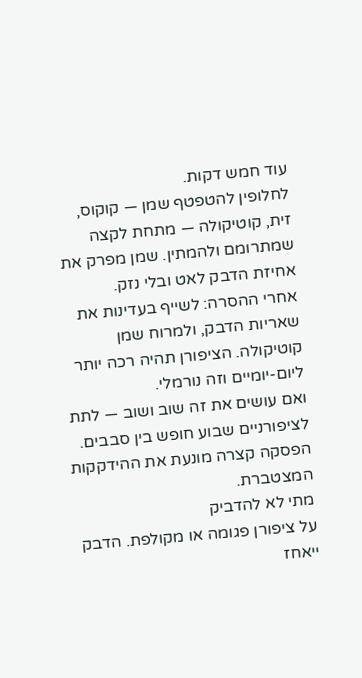עוד חמש דקות.
לחלופין להטפטף שמן — קוקוס, זית, קוטיקולה — מתחת לקצה שמתרומם ולהמתין. שמן מפרק את אחיזת הדבק לאט ובלי נזק.
אחרי ההסרה: לשייף בעדינות את שאריות הדבק, ולמרוח שמן קוטיקולה. הציפורן תהיה רכה יותר ליום-יומיים וזה נורמלי.
ואם עושים את זה שוב ושוב — לתת לציפורניים שבוע חופש בין סבבים. הפסקה קצרה מונעת את ההידקקות המצטברת.
מתי לא להדביק
על ציפורן פגומה או מקולפת. הדבק ייאחז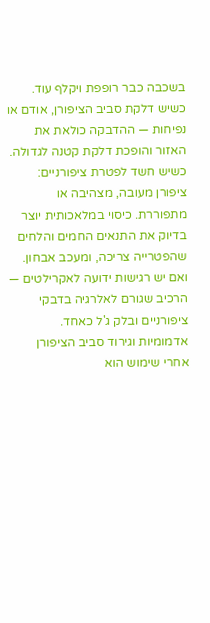בשכבה כבר רופפת ויקלף עוד.
כשיש דלקת סביב הציפורן, אודם או נפיחות — ההדבקה כולאת את האזור והופכת דלקת קטנה לגדולה.
כשיש חשד לפטרת ציפורניים: ציפורן מעובה, מצהיבה או מתפוררת. כיסוי במלאכותית יוצר בדיוק את התנאים החמים והלחים שהפטרייה צריכה, ומעכב אבחון.
ואם יש רגישות ידועה לאקרילטים — הרכיב שגורם לאלרגיה בדבקי ציפורניים ובלק ג'ל כאחד. אדמומיות וגירוד סביב הציפורן אחרי שימוש הוא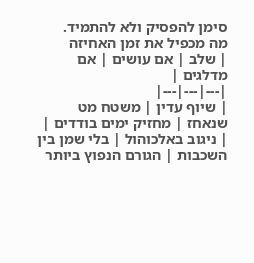סימן להפסיק ולא להתמיד.
מה מכפיל את זמן האחיזה
| שלב | אם עושים | אם מדלגים |
|---|---|---|
| שיוף עדין | משטח מט שנאחז | מחזיק ימים בודדים |
| ניגוב באלכוהול | בלי שמן בין השכבות | הגורם הנפוץ ביותר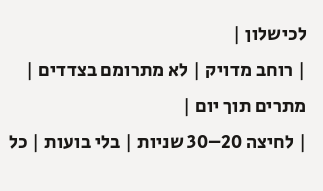לכישלון |
| רוחב מדויק | לא מתרומם בצדדים | מתרים תוך יום |
| לחיצה 20–30 שניות | בלי בועות | כל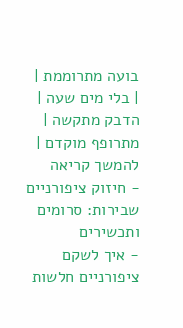בועה מתרוממת |
| בלי מים שעה | הדבק מתקשה | מתרופף מוקדם |
להמשך קריאה
- חיזוק ציפורניים שבירות: סרומים ותכשירים
- איך לשקם ציפורניים חלשות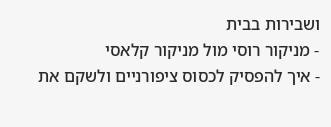ושבירות בבית
- מניקור רוסי מול מניקור קלאסי
- איך להפסיק לכסוס ציפורניים ולשקם את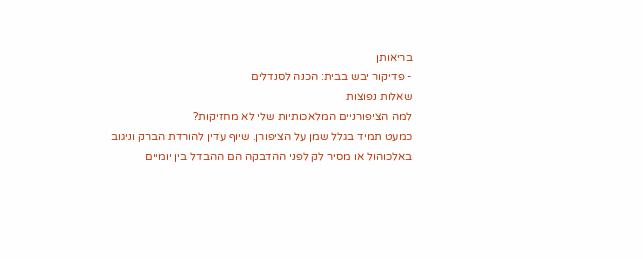בריאותן
- פדיקור יבש בבית: הכנה לסנדלים
שאלות נפוצות
למה הציפורניים המלאכותיות שלי לא מחזיקות?
כמעט תמיד בגלל שמן על הציפורן. שיוף עדין להורדת הברק וניגוב באלכוהול או מסיר לק לפני ההדבקה הם ההבדל בין יומיים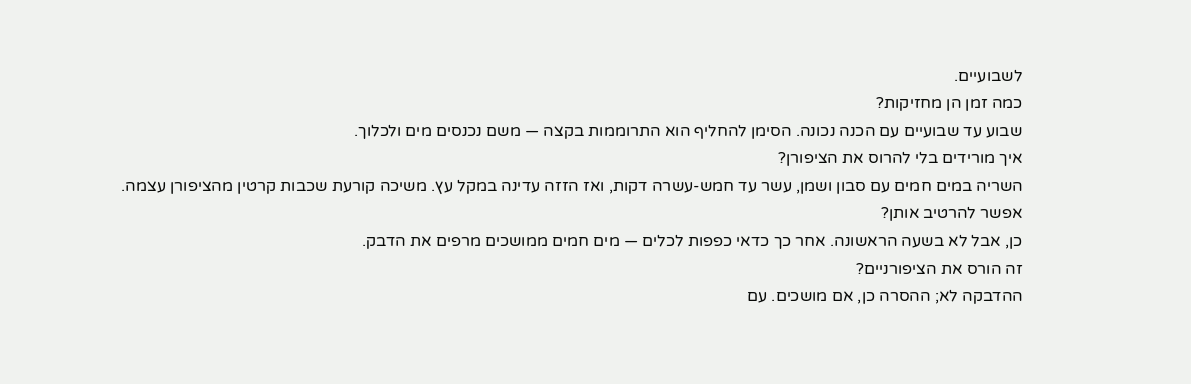לשבועיים.
כמה זמן הן מחזיקות?
שבוע עד שבועיים עם הכנה נכונה. הסימן להחליף הוא התרוממות בקצה — משם נכנסים מים ולכלוך.
איך מורידים בלי להרוס את הציפורן?
השריה במים חמים עם סבון ושמן, עשר עד חמש-עשרה דקות, ואז הזזה עדינה במקל עץ. משיכה קורעת שכבות קרטין מהציפורן עצמה.
אפשר להרטיב אותן?
כן, אבל לא בשעה הראשונה. אחר כך כדאי כפפות לכלים — מים חמים ממושכים מרפים את הדבק.
זה הורס את הציפורניים?
ההדבקה לא; ההסרה כן, אם מושכים. עם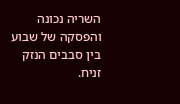השריה נכונה והפסקה של שבוע בין סבבים הנזק זניח.